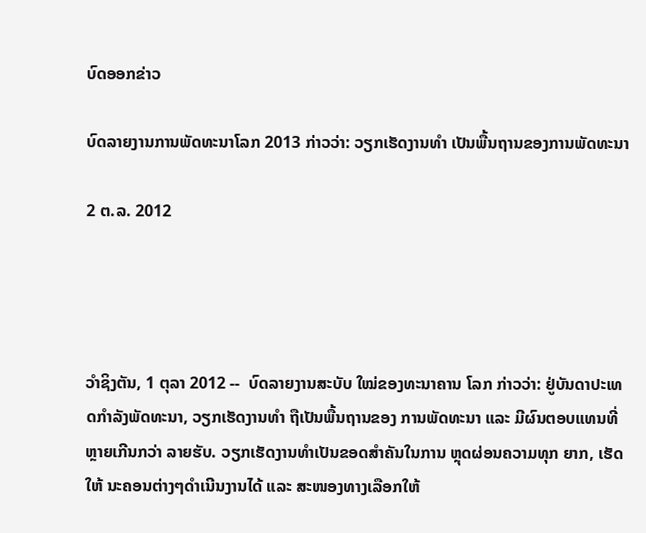ບົດອອກຂ່າວ

ບົດລາຍງານການພັດທະນາໂລກ 2013 ກ່າວວ່າ: ວຽກເຮັດງານທໍາ ເປັນພື້ນຖານຂອງການພັດທະນາ

2 ຕ.ລ. 2012




ວໍາຊິງຕັນ, 1 ຕຸລາ 2012 --  ບົດລາຍງານສະບັບ ໃໝ່ຂອງທະນາຄານ ໂລກ ກ່າວວ່າ: ຢູ່ບັນດາປະເທດກໍາລັງພັດທະນາ, ວຽກເຮັດງານທໍາ ຖືເປັນພື້ນຖານຂອງ ການພັດທະນາ ແລະ ມີຜົນຕອບແທນທີ່ ຫຼາຍເກີນກວ່າ ລາຍຮັບ. ວຽກເຮັດງານທໍາເປັນຂອດສໍາຄັນໃນການ ຫຼຸດຜ່ອນຄວາມທຸກ ຍາກ, ເຮັດໃຫ້ ນະຄອນຕ່າງໆດໍາເນີນງານໄດ້ ແລະ ສະໜອງທາງເລືອກໃຫ້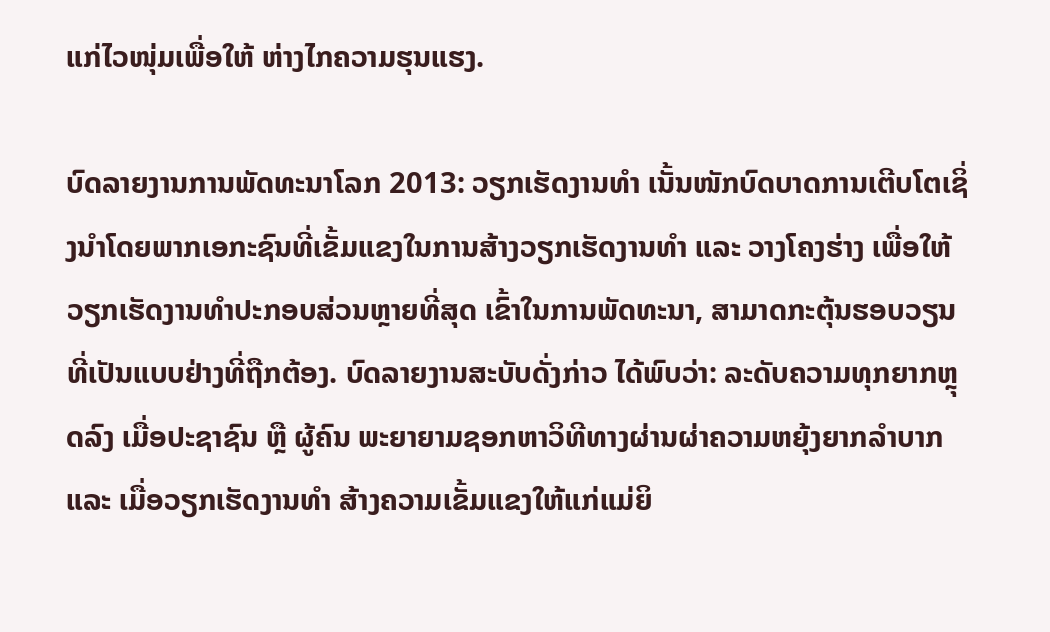ແກ່ໄວໜຸ່ມເພື່ອໃຫ້ ຫ່າງໄກຄວາມຮຸນແຮງ.

ບົດລາຍງານການພັດທະນາໂລກ 2013: ວຽກເຮັດງານທໍາ ເນັ້ນໜັກບົດບາດການເຕີບໂຕເຊິ່ງນໍາໂດຍພາກເອກະຊົນທີ່ເຂັ້ມແຂງໃນການສ້າງວຽກເຮັດງານທໍາ ແລະ ວາງໂຄງຮ່າງ ເພື່ອໃຫ້ ວຽກເຮັດງານທໍາປະກອບສ່ວນຫຼາຍທີ່ສຸດ ເຂົ້າໃນການພັດທະນາ, ສາມາດກະຕຸ້ນຮອບວຽນທີ່ເປັນແບບຢ່າງທີ່ຖືກຕ້ອງ. ບົດລາຍງານສະບັບດັ່ງກ່າວ ໄດ້ພົບວ່າ: ລະດັບຄວາມທຸກຍາກຫຼຸດລົງ ເມື່ອປະຊາຊົນ ຫຼື ຜູ້ຄົນ ພະຍາຍາມຊອກຫາວິທີທາງຜ່ານຜ່າຄວາມຫຍຸ້ງຍາກລໍາບາກ ແລະ ເມື່ອວຽກເຮັດງານທໍາ ສ້າງຄວາມເຂັ້ມແຂງໃຫ້ແກ່ແມ່ຍິ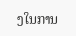ງໃນການ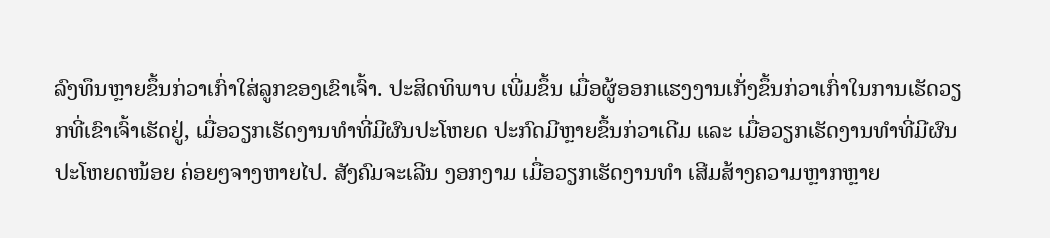ລົງທຶນຫຼາຍຂຶ້ນກ່ວາເກົ່າໃສ່ລູກຂອງເຂົາເຈົ້າ. ປະສິດທິພາບ ເພີ່ມຂຶ້ນ ເມື່ອຜູ້ອອກແຮງງານເກັ່ງຂຶ້ນກ່ວາເກົ່າໃນການເຮັດວຽກທີ່ເຂົາເຈົ້າເຮັດຢູ່, ເມື່ອວຽກເຮັດງານທໍາທີ່ມີຜົນປະໂຫຍດ ປະກົດມີຫຼາຍຂຶ້ນກ່ວາເດີມ ແລະ ເມື່ອວຽກເຮັດງານທໍາທີ່ມີຜົນປະໂຫຍດໜ້ອຍ ຄ່ອຍໆຈາງຫາຍໄປ. ສັງຄົມຈະເລີນ ງອກງາມ ເມື່ອວຽກເຮັດງານທໍາ ເສີມສ້າງຄວາມຫຼາກຫຼາຍ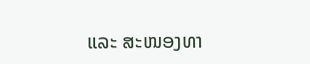ແລະ ສະໜອງທາ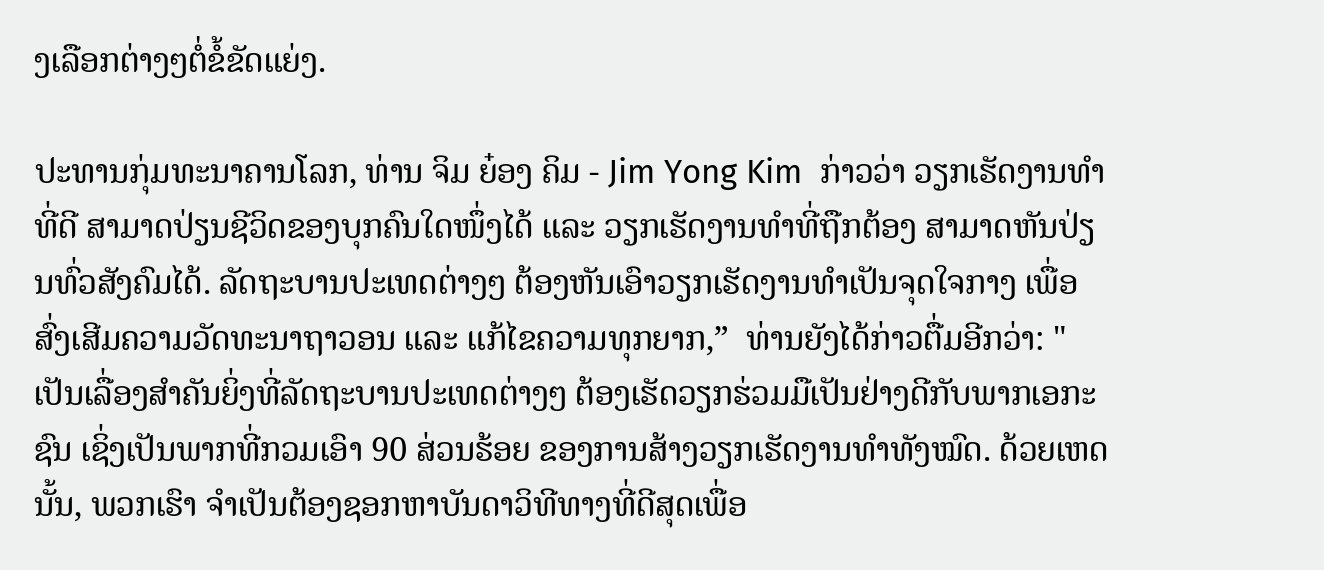ງເລືອກຕ່າງໆຕໍ່ຂໍ້ຂັດແຍ່ງ.

ປະທານກຸ່ມທະນາຄານໂລກ, ທ່ານ ຈິມ ຍ໋ອງ ຄິມ - Jim Yong Kim  ກ່າວວ່າ ວຽກເຮັດງານທໍາທີ່ດີ ສາມາດປ່ຽນຊີວິດຂອງບຸກຄົນໃດໜຶ່ງໄດ້ ແລະ ວຽກເຮັດງານທໍາທີ່ຖືກຕ້ອງ ສາມາດຫັນປ່ຽນທົ່ວສັງຄົມໄດ້. ລັດຖະບານປະເທດຕ່າງໆ ຕ້ອງຫັນເອົາວຽກເຮັດງານທໍາເປັນຈຸດໃຈກາງ ເພື່ອສົ່ງເສີມຄວາມວັດທະນາຖາວອນ ແລະ ແກ້ໄຂຄວາມທຸກຍາກ,”  ທ່ານຍັງໄດ້ກ່າວຕື່ມອີກວ່າ: "ເປັນເລື່ອງສໍາຄັນຍິ່ງທີ່ລັດຖະບານປະເທດຕ່າງໆ ຕ້ອງເຮັດວຽກຮ່ວມມືເປັນຢ່າງດີກັບພາກເອກະຊົນ ເຊິ່ງເປັນພາກທີ່ກວມເອົາ 90 ສ່ວນຮ້ອຍ ຂອງການສ້າງວຽກເຮັດງານທໍາທັງໝົດ. ດ້ວຍເຫດນັ້ນ, ພວກເຮົາ ຈໍາເປັນຕ້ອງຊອກຫາບັນດາວິທີທາງທີ່ດີສຸດເພື່ອ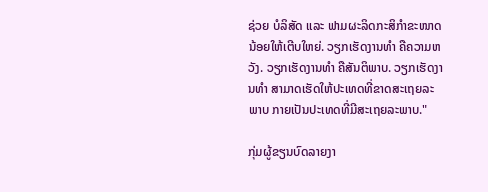ຊ່ວຍ ບໍລິສັດ ແລະ ຟາມຜະລິດກະສິກໍາຂະໜາດນ້ອຍໃຫ້ເຕີບໃຫຍ່. ວຽກເຮັດງານທໍາ ຄືຄວາມຫວັງ. ວຽກເຮັດງານທໍາ ຄືສັນຕິພາບ. ວຽກເຮັດງານທໍາ ສາມາດເຮັດໃຫ້ປະເທດທີ່ຂາດສະເຖຍລະພາບ ກາຍເປັນປະເທດທີ່ມີສະເຖຍລະພາບ."

ກຸ່ມຜູ້ຂຽນບົດລາຍງາ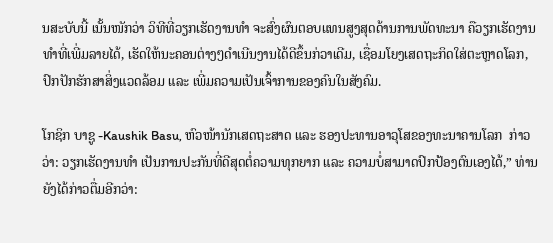ນສະບັບນີ້ ເນັ້ນໜັກວ່າ ວິທີທີ່ວຽກເຮັດງານທໍາ ຈະສົ່ງຜົນຕອບແທນສູງສຸດດ້ານການພັດທະນາ ຄືວຽກເຮັດງານທໍາທີ່ເພີ່ມລາຍໄດ້, ເຮັດໃຫ້ນະຄອນຕ່າງໆດຳເນີນງານໄດ້ດີຂຶ້ນກ່ວາເດີມ, ເຊື່ອມໂຍງເສດຖະກິດໃສ່ຕະຫຼາດໂລກ, ປົກປັກຮັກສາສິ່ງແວດລ້ອມ ແລະ ເພີ່ມຄວາມເປັນເຈົ້າການຂອງຄົນໃນສັງຄົມ.

ໂກຊິກ ບາຊູ -Kaushik Basu, ຫົວໜ້ານັກເສດຖະສາດ ແລະ ຮອງປະທານອາວຸໂສຂອງທະນາຄານໂລກ  ກ່າວວ່າ: ວຽກເຮັດງານທໍາ ເປັນການປະກັນທີ່ດີສຸດຕໍ່ຄວາມທຸກຍາກ ແລະ ຄວາມບໍ່ສາມາດປົກປ້ອງຕົນເອງໄດ້,” ທ່ານຍັງໄດ້ກ່າວຕື່ມອີກວ່າ: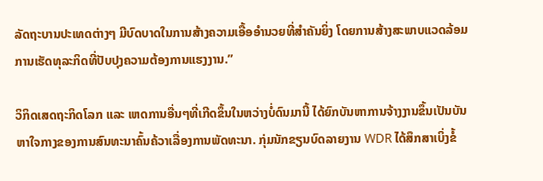ລັດຖະບານປະເທດຕ່າງໆ ມີບົດບາດໃນການສ້າງຄວາມເອື້ອອໍານວຍທີ່ສໍາຄັນຍິ່ງ ໂດຍການສ້າງສະພາບແວດລ້ອມການເຮັດທຸລະກິດທີ່ປັບປຸງຄວາມຕ້ອງການແຮງງານ.”

ວິກິດເສດຖະກິດໂລກ ແລະ ເຫດການອື່ນໆທີ່ເກີດຂຶ້ນໃນຫວ່າງບໍ່ດົນມານີ້ ໄດ້ຍົກບັນຫາການຈ້າງງານຂຶ້ນເປັນບັນຫາໃຈກາງຂອງການສົນທະນາຄົ້ນຄ້ວາເລື່ອງການພັດທະນາ. ກຸ່ມນັກຂຽນບົດລາຍງານ WDR ໄດ້ສຶກສາເບິ່ງຂໍ້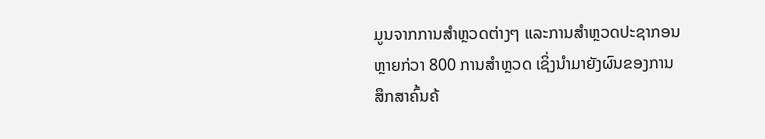ມູນຈາກການສໍາຫຼວດຕ່າງໆ ແລະການສໍາຫຼວດປະຊາກອນຫຼາຍກ່ວາ 800 ການສໍາຫຼວດ ເຊິ່ງນໍາມາຍັງຜົນຂອງການສຶກສາຄົ້ນຄ້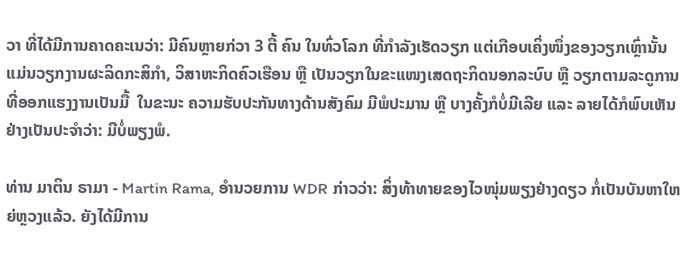ວາ ທີ່ໄດ້ມີການຄາດຄະເນວ່າ: ມີຄົນຫຼາຍກ່ວາ 3 ຕື້ ຄົນ ໃນທົ່ວໂລກ ທີ່ກໍາລັງເຮັດວຽກ ແຕ່ເກືອບເຄິ່ງໜຶ່ງຂອງວຽກເຫຼົ່ານັ້ນ ແມ່ນວຽກງານຜະລິດກະສິກໍາ, ວິສາຫະກິດຄົວເຮືອນ ຫຼື ເປັນວຽກໃນຂະແໜງເສດຖະກິດນອກລະບົບ ຫຼື ວຽກຕາມລະດູການທີ່ອອກແຮງງານເປັນມື້  ໃນຂະນະ ຄວາມຮັບປະກັນທາງດ້ານສັງຄົມ ມີພໍປະມານ ຫຼື ບາງຄັ້ງກໍບໍ່ມີເລີຍ ແລະ ລາຍໄດ້ກໍພົບເຫັນຢ່າງເປັນປະຈໍາວ່າ: ມີບໍ່ພຽງພໍ.

ທ່ານ ມາຕິນ ຣາມາ - Martin Rama, ອໍານວຍການ WDR ກ່າວວ່າ: ສິ່ງທ້າທາຍຂອງໄວໜຸ່ມພຽງຢ່າງດຽວ ກໍ່ເປັນບັນຫາໃຫຍ່ຫຼວງແລ້ວ. ຍັງໄດ້ມີການ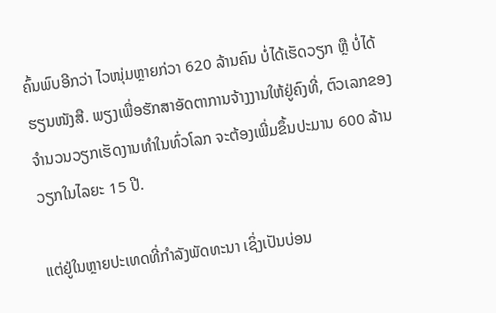ຄົ້ນພົບອີກວ່າ ໄວໜຸ່ມຫຼາຍກ່ວາ 620 ລ້ານຄົນ ບໍ່ໄດ້ເຮັດວຽກ ຫຼື ບໍ່ໄດ້ຮຽນໜັງສື. ພຽງເພື່ອຮັກສາອັດຕາການຈ້າງງານໃຫ້ຢູ່ຄົງທີ່, ຕົວເລກຂອງຈໍານວນວຽກເຮັດງານທໍາໃນທົ່ວໂລກ ຈະຕ້ອງເພີ່ມຂຶ້ນປະມານ 600 ລ້ານວຽກໃນໄລຍະ 15 ປີ.

ແຕ່ຢູ່ໃນຫຼາຍປະເທດທີ່ກໍາລັງພັດທະນາ ເຊິ່ງເປັນບ່ອນ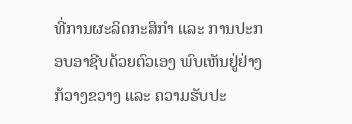ທີ່ການຜະລິດກະສິກໍາ ແລະ ການປະກອບອາຊີບດ້ວຍຕົວເອງ ພົບເຫັນຢູ່ຢ່າງກ້ວາງຂວາງ ແລະ ຄວາມຮັບປະ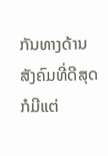ກັນທາງດ້ານສັງຄົມທີ່ດີສຸດ ກໍມີແຕ່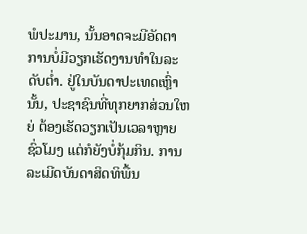ພໍປະມານ, ນັ້ນອາດຈະມີອັດຕາການບໍ່ມີວຽກເຮັດງານທໍາໃນລະດັບຕໍ່າ. ຢູ່ໃນບັນດາປະເທດເຫຼົ່ານັ້ນ, ປະຊາຊົນທີ່ທຸກຍາກສ່ວນໃຫຍ່ ຕ້ອງເຮັດວຽກເປັນເວລາຫຼາຍຊົ່ວໂມງ ແຕ່ກໍຍັງບໍ່ກຸ້ມກິນ. ການລະເມີດບັນດາສິດທິພື້ນ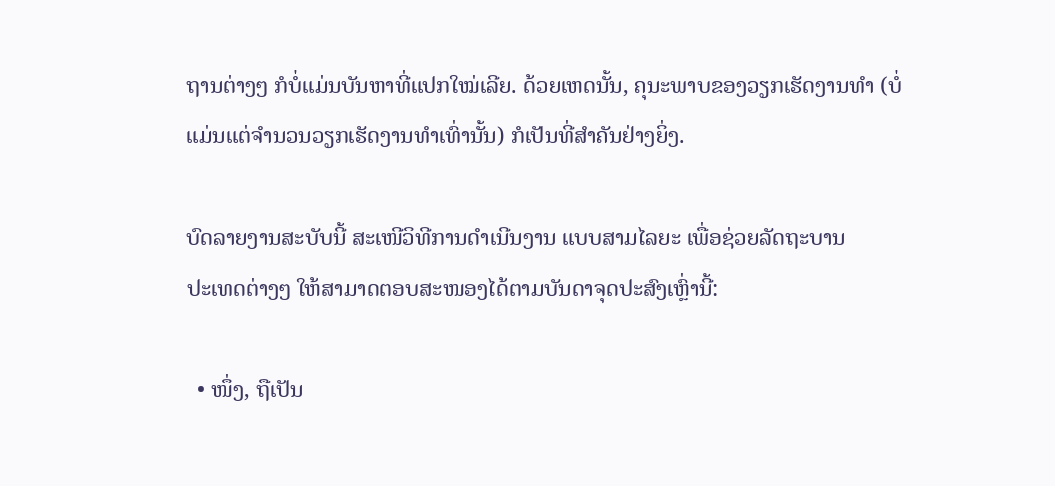ຖານຕ່າງໆ ກໍບໍ່ແມ່ນບັນຫາທີ່ແປກໃໝ່ເລີຍ. ດ້ວຍເຫດນັ້ນ, ຄຸນະພາບຂອງວຽກເຮັດງານທໍາ (ບໍ່ແມ່ນແຕ່ຈໍານວນວຽກເຮັດງານທໍາເທົ່ານັ້ນ) ກໍເປັນທີ່ສໍາຄັນຢ່າງຍິ່ງ.

ບົດລາຍງານສະບັບນີ້ ສະເໜີວິທີການດຳເນີນງານ ແບບສາມໄລຍະ ເພື່ອຊ່ວຍລັດຖະບານ
ປະເທດຕ່າງໆ ໃຫ້ສາມາດຕອບສະໜອງໄດ້ຕາມບັນດາຈຸດປະສົງເຫຼົ່ານີ້:

  • ໜຶ່ງ, ຖືເປັນ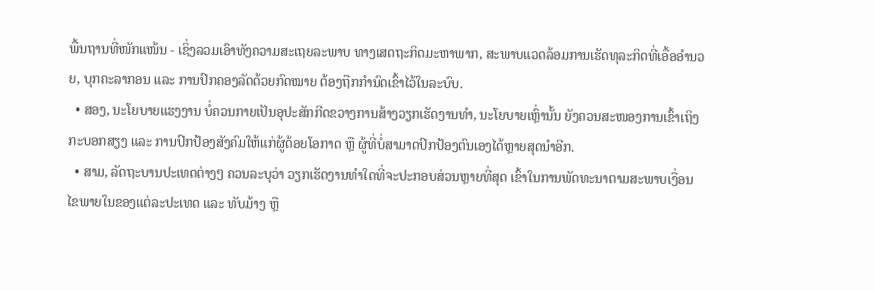ພື້ນຖານທີ່ໜັກແໜ້ນ - ເຊິ່ງລວມເອົາທັງຄວາມສະເຖຍລະພາບ ທາງເສດຖະກິດມະຫາພາກ, ສະພາບແວດລ້ອມການເຮັດທຸລະກິດທີ່ເອື້ອອໍານວຍ, ບຸກຄະລາກອນ ແລະ ການປົກຄອງລັດດ້ວຍກົດໝາຍ ຕ້ອງຖືກກໍານົດເຂົ້າໄວ້ໃນລະບົບ.
  • ສອງ, ນະໂຍບາຍແຮງງານ ບໍ່ຄວນກາຍເປັນອຸປະສັກກີດຂວາງການສ້າງວຽກເຮັດງານທໍາ, ນະໂຍບາຍເຫຼົ່ານັ້ນ ຍັງຄວນສະໜອງການເຂົ້າເຖິງກະບອກສຽງ ແລະ ການປົກປ້ອງສັງຄົມໃຫ້ແກ່ຜູ້ດ້ອຍໂອກາດ ຫຼື ຜູ້ທີ່ບໍ່ສາມາດປົກປ້ອງຕົນເອງໄດ້ຫຼາຍສຸດນໍາອີກ.
  • ສາມ, ລັດຖະບານປະເທດຕ່າງໆ ຄວນລະບຸວ່າ ວຽກເຮັດງານທໍາໃດທີ່ຈະປະກອບສ່ວນຫຼາຍທີ່ສຸດ ເຂົ້າໃນການພັດທະນາຕາມສະພາບເງື່ອນໄຂພາຍໃນຂອງແຕ່ລະປະເທດ ແລະ ທັບມ້າງ ຫຼື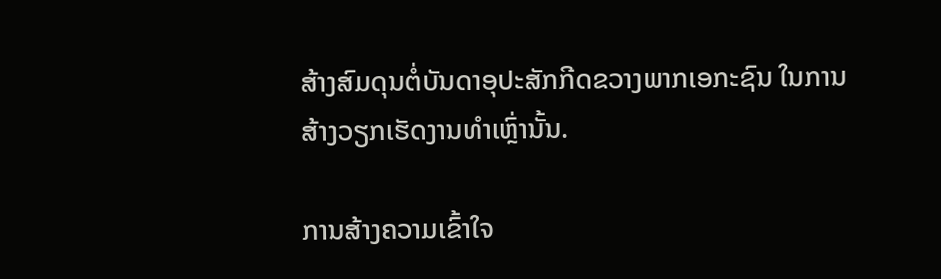ສ້າງສົມດຸນຕໍ່ບັນດາອຸປະສັກກີດຂວາງພາກເອກະຊົນ ໃນການສ້າງວຽກເຮັດງານທໍາເຫຼົ່ານັ້ນ.

ການສ້າງຄວາມເຂົ້າໃຈ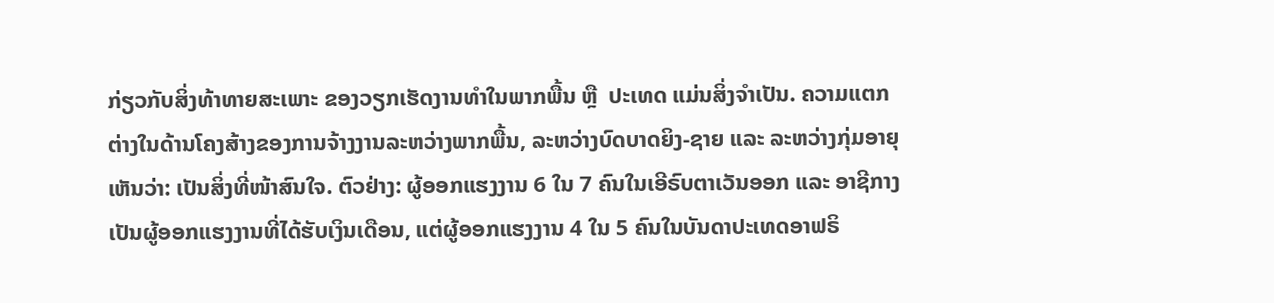ກ່ຽວກັບສິ່ງທ້າທາຍສະເພາະ ຂອງວຽກເຮັດງານທໍາໃນພາກພື້ນ ຫຼື  ປະເທດ ແມ່ນສິ່ງຈຳເປັນ. ຄວາມແຕກຕ່າງໃນດ້ານໂຄງສ້າງຂອງການຈ້າງງານລະຫວ່າງພາກພື້ນ, ລະຫວ່າງບົດບາດຍິງ-ຊາຍ ແລະ ລະຫວ່າງກຸ່ມອາຍຸ ເຫັນວ່າ: ເປັນສິ່ງທີ່ໜ້າສົນໃຈ. ຕົວຢ່າງ: ຜູ້ອອກແຮງງານ 6 ໃນ 7 ຄົນໃນເອີຣົບຕາເວັນອອກ ແລະ ອາຊີກາງ ເປັນຜູ້ອອກແຮງງານທີ່ໄດ້ຮັບເງິນເດືອນ, ແຕ່ຜູ້ອອກແຮງງານ 4 ໃນ 5 ຄົນໃນບັນດາປະເທດອາຟຣິ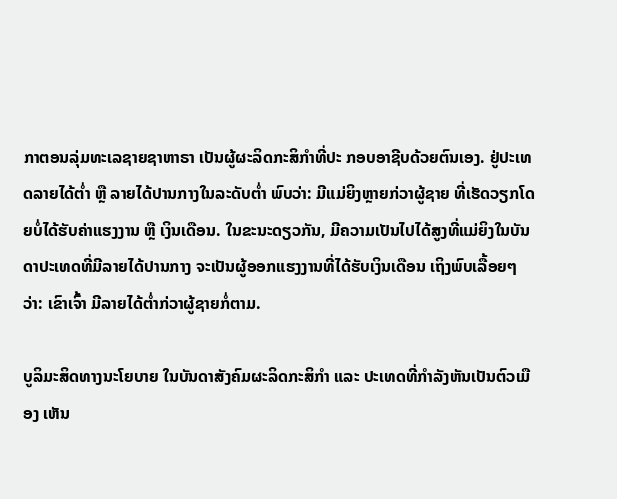ກາຕອນລຸ່ມທະເລຊາຍຊາຫາຣາ ເປັນຜູ້ຜະລິດກະສິກໍາທີ່ປະ ກອບອາຊີບດ້ວຍຕົນເອງ. ຢູ່ປະເທດລາຍໄດ້ຕໍ່າ ຫຼື ລາຍໄດ້ປານກາງໃນລະດັບຕໍ່າ ພົບວ່າ: ມີແມ່ຍິງຫຼາຍກ່ວາຜູ້ຊາຍ ທີ່ເຮັດວຽກໂດຍບໍ່ໄດ້ຮັບຄ່າແຮງງານ ຫຼື ເງິນເດືອນ. ໃນຂະນະດຽວກັນ, ມີຄວາມເປັນໄປໄດ້ສູງທີ່ແມ່ຍິງໃນບັນດາປະເທດທີ່ມີລາຍໄດ້ປານກາງ ຈະເປັນຜູ້ອອກແຮງງານທີ່ໄດ້ຮັບເງິນເດືອນ ເຖິງພົບເລື້ອຍໆວ່າ: ເຂົາເຈົ້າ ມີລາຍໄດ້ຕໍ່າກ່ວາຜູ້ຊາຍກໍ່ຕາມ.

ບູລິມະສິດທາງນະໂຍບາຍ ໃນບັນດາສັງຄົມຜະລິດກະສິກໍາ ແລະ ປະເທດທີ່ກໍາລັງຫັນເປັນຕົວເມືອງ ເຫັນ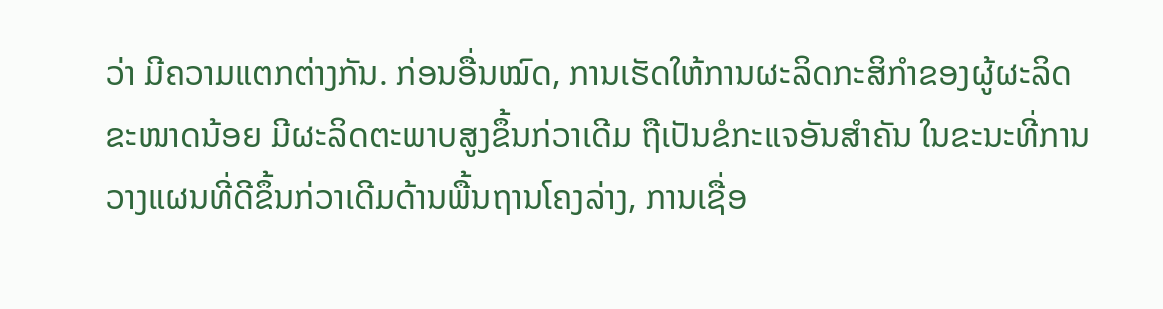ວ່າ ມີຄວາມແຕກຕ່າງກັນ. ກ່ອນອື່ນໝົດ, ການເຮັດໃຫ້ການຜະລິດກະສິກໍາຂອງຜູ້ຜະລິດຂະໜາດນ້ອຍ ມີຜະລິດຕະພາບສູງຂຶ້ນກ່ວາເດີມ ຖືເປັນຂໍກະແຈອັນສໍາຄັນ ໃນຂະນະທີ່ການວາງແຜນທີ່ດີຂຶ້ນກ່ວາເດີມດ້ານພື້ນຖານໂຄງລ່າງ, ການເຊື່ອ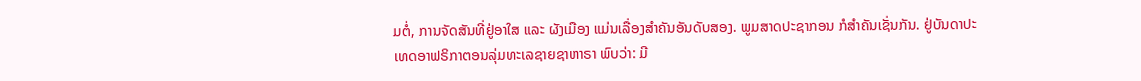ມຕໍ່, ການຈັດສັນທີ່ຢູ່ອາໃສ ແລະ ຜັງເມືອງ ແມ່ນເລື່ອງສໍາຄັນອັນດັບສອງ. ພູມສາດປະຊາກອນ ກໍສໍາຄັນເຊັ່ນກັນ. ຢູ່ບັນດາປະເທດອາຟຣິກາຕອນລຸ່ມທະເລຊາຍຊາຫາຣາ ພົບວ່າ: ມີ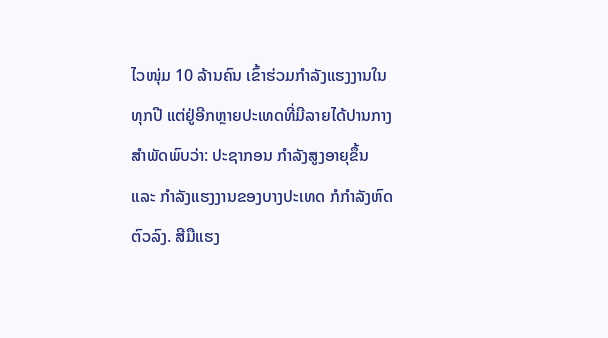ໄວໜຸ່ມ 10 ລ້ານຄົນ ເຂົ້າຮ່ວມກໍາລັງແຮງງານໃນທຸກປີ ແຕ່ຢູ່ອີກຫຼາຍປະເທດທີ່ມີລາຍໄດ້ປານກາງ ສໍາພັດພົບວ່າ: ປະຊາກອນ ກໍາລັງສູງອາຍຸຂຶ້ນ ແລະ ກໍາລັງແຮງງານຂອງບາງປະເທດ ກໍກໍາລັງຫົດຕົວລົງ. ສີມືແຮງ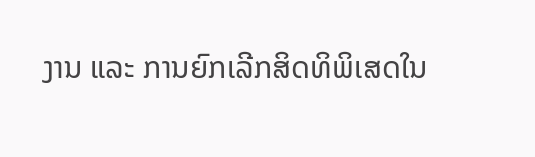ງານ ແລະ ການຍົກເລີກສິດທິພິເສດໃນ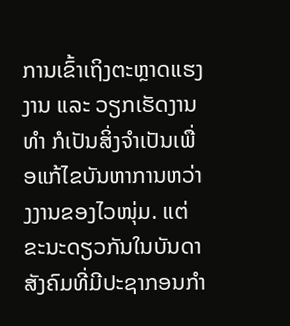ການເຂົ້າເຖິງຕະຫຼາດແຮງງານ ແລະ ວຽກເຮັດງານທໍາ ກໍເປັນສິ່ງຈຳເປັນເພື່ອແກ້ໄຂບັນຫາການຫວ່າງງານຂອງໄວໜຸ່ມ. ແຕ່ຂະນະດຽວກັນໃນບັນດາສັງຄົມທີ່ມີປະຊາກອນກໍາ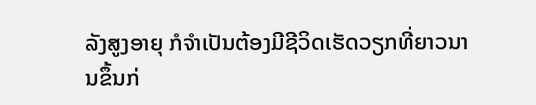ລັງສູງອາຍຸ ກໍຈຳເປັນຕ້ອງມີຊີວິດເຮັດວຽກທີ່ຍາວນານຂຶ້ນກ່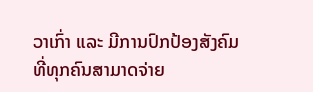ວາເກົ່າ ແລະ ມີການປົກປ້ອງສັງຄົມທີ່ທຸກຄົນສາມາດຈ່າຍ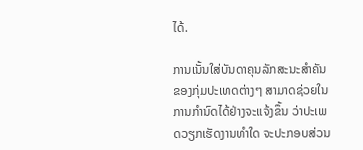ໄດ້.

ການເນັ້ນໃສ່ບັນດາຄຸນລັກສະນະສໍາຄັນຂອງກຸ່ມປະເທດຕ່າງໆ ສາມາດຊ່ວຍໃນການກໍານົດໄດ້ຢ່າງຈະແຈ້ງຂຶ້ນ ວ່າປະເພດວຽກເຮັດງານທໍາໃດ ຈະປະກອບສ່ວນ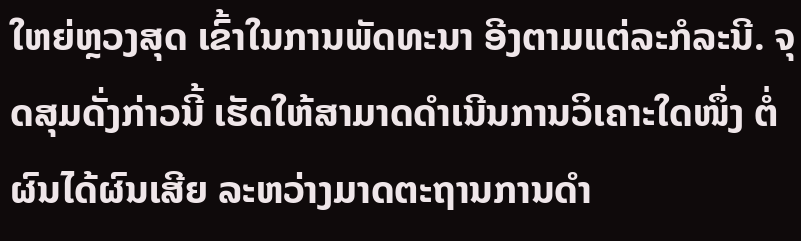ໃຫຍ່ຫຼວງສຸດ ເຂົ້າໃນການພັດທະນາ ອີງຕາມແຕ່ລະກໍລະນີ. ຈຸດສຸມດັ່ງກ່າວນີ້ ເຮັດໃຫ້ສາມາດດຳເນີນການວິເຄາະໃດໜຶ່ງ ຕໍ່ຜົນໄດ້ຜົນເສີຍ ລະຫວ່າງມາດຕະຖານການດໍາ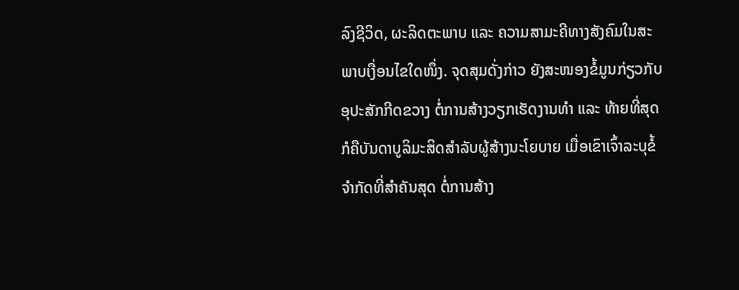ລົງຊີວິດ, ຜະລິດຕະພາບ ແລະ ຄວາມສາມະຄີທາງສັງຄົມໃນສະພາບເງື່ອນໄຂໃດໜຶ່ງ. ຈຸດສຸມດັ່ງກ່າວ ຍັງສະໜອງຂໍ້ມູນກ່ຽວກັບອຸປະສັກກີດຂວາງ ຕໍ່ການສ້າງວຽກເຮັດງານທໍາ ແລະ ທ້າຍທີ່ສຸດກໍຄືບັນດາບູລິມະສິດສຳລັບຜູ້ສ້າງນະໂຍບາຍ ເມື່ອເຂົາເຈົ້າລະບຸຂໍ້ຈໍາກັດທີ່ສໍາຄັນສຸດ ຕໍ່ການສ້າງ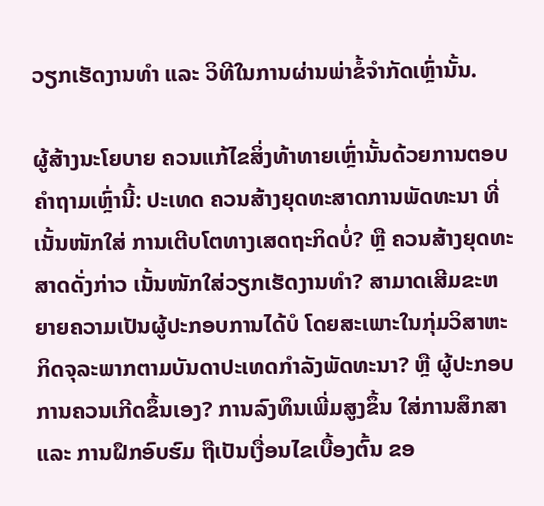ວຽກເຮັດງານທໍາ ແລະ ວິທີໃນການຜ່ານພ່າຂໍ້ຈໍາກັດເຫຼົ່ານັ້ນ.

ຜູ້ສ້າງນະໂຍບາຍ ຄວນແກ້ໄຂສິ່ງທ້າທາຍເຫຼົ່ານັ້ນດ້ວຍການຕອບຄໍາຖາມເຫຼົ່ານີ້: ປະເທດ ຄວນສ້າງຍຸດທະສາດການພັດທະນາ ທີ່ເນັ້ນໜັກໃສ່ ການເຕີບໂຕທາງເສດຖະກິດບໍ່? ຫຼື ຄວນສ້າງຍຸດທະສາດດັ່ງກ່າວ ເນັ້ນໜັກໃສ່ວຽກເຮັດງານທໍາ? ສາມາດເສີມຂະຫຍາຍຄວາມເປັນຜູ້ປະກອບການໄດ້ບໍ ໂດຍສະເພາະໃນກຸ່ມວິສາຫະກິດຈຸລະພາກຕາມບັນດາປະເທດກໍາລັງພັດທະນາ? ຫຼື ຜູ້ປະກອບການຄວນເກີດຂຶ້ນເອງ? ການລົງທຶນເພີ່ມສູງຂຶ້ນ ໃສ່ການສຶກສາ ແລະ ການຝຶກອົບຮົມ ຖືເປັນເງື່ອນໄຂເບື້ອງຕົ້ນ ຂອ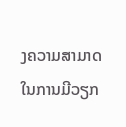ງຄວາມສາມາດໃນການມີວຽກ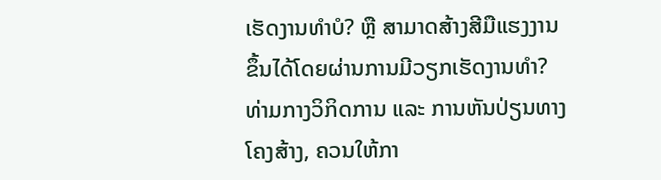ເຮັດງານທໍາບໍ? ຫຼື ສາມາດສ້າງສີມືແຮງງານຂຶ້ນໄດ້ໂດຍຜ່ານການມີວຽກເຮັດງານທໍາ? ທ່າມກາງວິກິດການ ແລະ ການຫັນປ່ຽນທາງໂຄງສ້າງ, ຄວນໃຫ້ກາ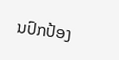ນປົກປ້ອງ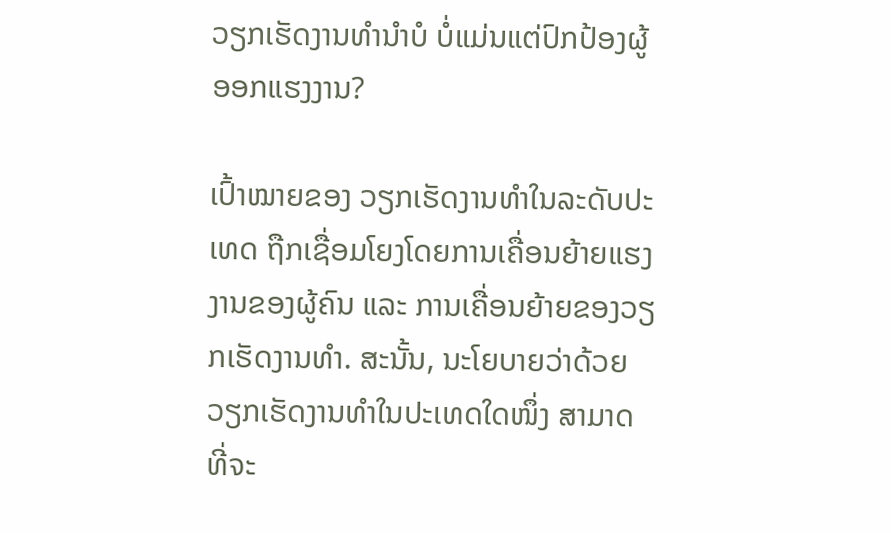ວຽກເຮັດງານທໍານໍາບໍ ບໍ່ແມ່ນແຕ່ປົກປ້ອງຜູ້ອອກແຮງງານ?

ເປົ້າໝາຍຂອງ ວຽກເຮັດງານທໍາໃນລະດັບປະເທດ ຖືກເຊື່ອມໂຍງໂດຍການເຄື່ອນຍ້າຍແຮງງານຂອງຜູ້ຄົນ ແລະ ການເຄື່ອນຍ້າຍຂອງວຽກເຮັດງານທໍາ. ສະນັ້ນ, ນະໂຍບາຍວ່າດ້ວຍວຽກເຮັດງານທໍາໃນປະເທດໃດໜຶ່ງ ສາມາດທີ່ຈະ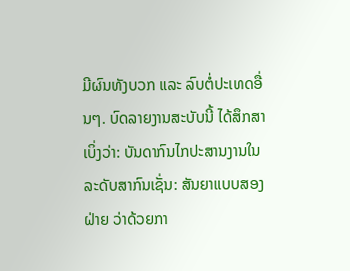ມີຜົນທັງບວກ ແລະ ລົບຕໍ່ປະເທດອື່ນໆ. ບົດລາຍງານສະບັບນີ້ ໄດ້ສຶກສາເບິ່ງວ່າ: ບັນດາກົນໄກປະສານງານໃນລະດັບສາກົນເຊັ່ນ: ສັນຍາແບບສອງຝ່າຍ ວ່າດ້ວຍກາ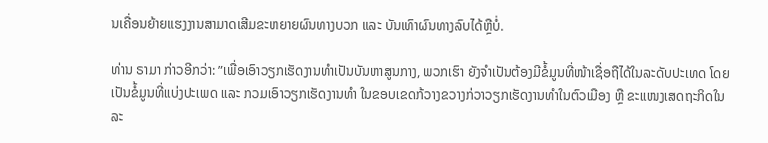ນເຄື່ອນຍ້າຍແຮງງານສາມາດເສີມຂະຫຍາຍຜົນທາງບວກ ແລະ ບັນເທົາຜົນທາງລົບໄດ້ຫຼືບໍ່.

ທ່ານ ຣາມາ ກ່າວອີກວ່າ: ”ເພື່ອເອົາວຽກເຮັດງານທໍາເປັນບັນຫາສູນກາງ, ພວກເຮົາ ຍັງຈໍາເປັນຕ້ອງມີຂໍ້ມູນທີ່ໜ້າເຊື່ອຖືໄດ້ໃນລະດັບປະເທດ ໂດຍເປັນຂໍ້ມູນທີ່ແບ່ງປະເພດ ແລະ ກວມເອົາວຽກເຮັດງານທໍາ ໃນຂອບເຂດກ້ວາງຂວາງກ່ວາວຽກເຮັດງານທໍາໃນຕົວເມືອງ ຫຼື ຂະແໜງເສດຖະກິດໃນລະ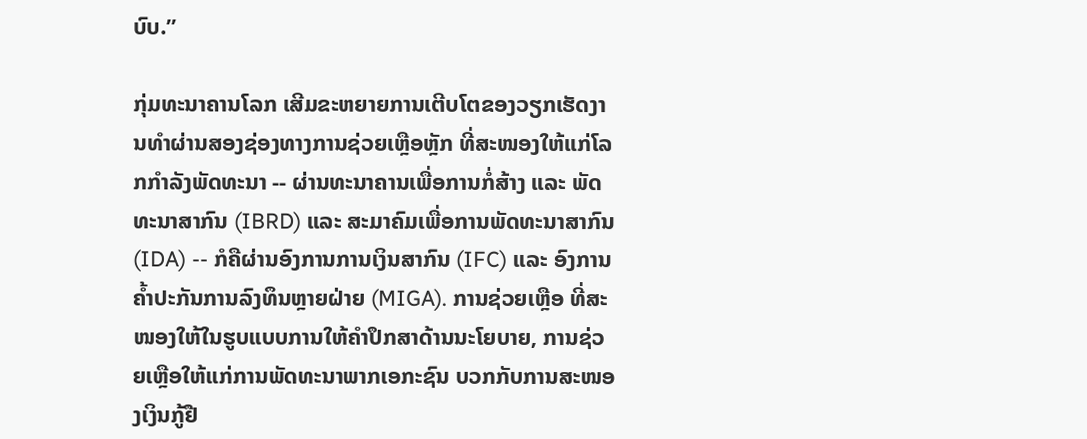ບົບ.”

ກຸ່ມທະນາຄານໂລກ ເສີມຂະຫຍາຍການເຕີບໂຕຂອງວຽກເຮັດງານທໍາຜ່ານສອງຊ່ອງທາງການຊ່ວຍເຫຼືອຫຼັກ ທີ່ສະໜອງໃຫ້ແກ່ໂລກກໍາລັງພັດທະນາ -- ຜ່ານທະນາຄານເພື່ອການກໍ່ສ້າງ ແລະ ພັດທະນາສາກົນ (IBRD) ແລະ ສະມາຄົມເພື່ອການພັດທະນາສາກົນ (IDA) -- ກໍຄືຜ່ານອົງການການເງິນສາກົນ (IFC) ແລະ ອົງການຄໍ້າປະກັນການລົງທຶນຫຼາຍຝ່າຍ (MIGA). ການຊ່ວຍເຫຼືອ ທີ່ສະໜອງໃຫ້ໃນຮູບແບບການໃຫ້ຄໍາປຶກສາດ້ານນະໂຍບາຍ, ການຊ່ວຍເຫຼືອໃຫ້ແກ່ການພັດທະນາພາກເອກະຊົນ ບວກກັບການສະໜອງເງິນກູ້ຢື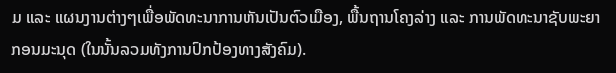ມ ແລະ ແຜນງານຕ່າງໆເພື່ອພັດທະນາການຫັນເປັນຕົວເມືອງ, ພື້ນຖານໂຄງລ່າງ ແລະ ການພັດທະນາຊັບພະຍາກອນມະນຸດ (ໃນນັ້ນລວມທັງການປົກປ້ອງທາງສັງຄົມ).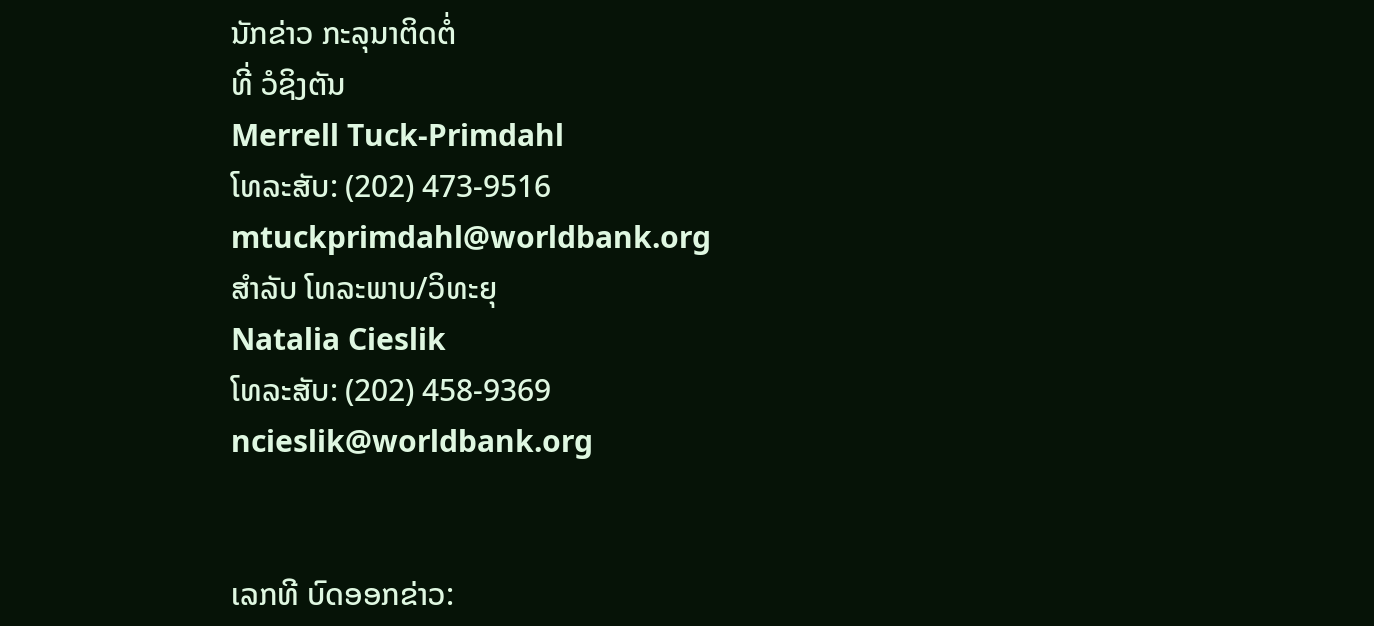ນັກຂ່າວ ກະລຸນາຕິດຕໍ່
ທີ່ ວໍຊິງຕັນ
Merrell Tuck-Primdahl
ໂທລະສັບ: (202) 473-9516
mtuckprimdahl@worldbank.org
ສຳລັບ ໂທລະພາບ/ວິທະຍຸ
Natalia Cieslik
ໂທລະສັບ: (202) 458-9369
ncieslik@worldbank.org


ເລກທີ ບົດອອກຂ່າວ: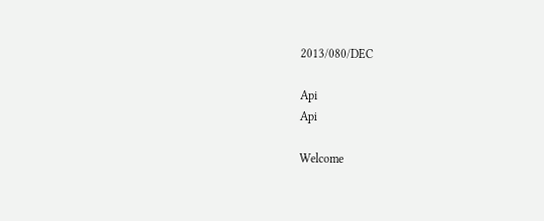2013/080/DEC

Api
Api

Welcome